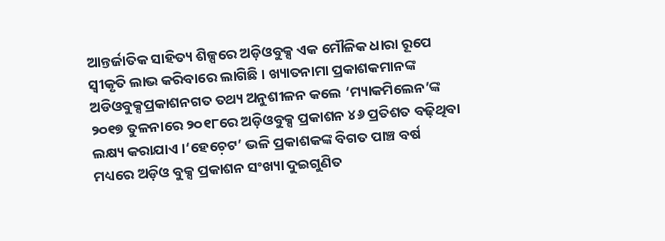ଆନ୍ତର୍ଜାତିକ ସାହିତ୍ୟ ଶିଳ୍ପରେ ଅଡ଼ିଓବୁକ୍ସ ଏକ ମୌଳିକ ଧାରା ରୂପେ ସ୍ୱୀକୃତି ଲାଭ କରିବାରେ ଲାଗିଛି । ଖ୍ୟାତନାମା ପ୍ରକାଶକମାନଙ୍କ ଅଡିଓବୁକ୍ସପ୍ରକାଶନଗତ ତଥ୍ୟ ଅନୁଶୀଳନ କଲେ ‘ମ୍ୟାକମିଲେନ’ଙ୍କ ୨୦୧୭ ତୁଳନାରେ ୨୦୧୮ରେ ଅଡ଼ିଓବୁକ୍ସ ପ୍ରକାଶନ ୪୬ ପ୍ରତିଶତ ବଢ଼ିଥିବା ଲକ୍ଷ୍ୟ କରାଯାଏ ।‘ହେଚ଼େଟ’ ଭଳି ପ୍ରକାଶକଙ୍କ ବିଗତ ପାଞ୍ଚ ବର୍ଷ ମଧ୍ୟରେ ଅଡ଼ିଓ ବୁକ୍ସ ପ୍ରକାଶନ ସଂଖ୍ୟା ଦୁଇଗୁଣିତ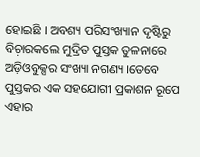ହୋଇଛି । ଅବଶ୍ୟ ପରିସଂଖ୍ୟାନ ଦୃଷ୍ଟିରୁ ବିଚ଼ାରକଲେ ମୁଦ୍ରିତ ପୁସ୍ତକ ତୁଳନାରେ ଅଡ଼ିଓବୁକ୍ସର ସଂଖ୍ୟା ନଗଣ୍ୟ ।ତେବେ ପୁସ୍ତକର ଏକ ସହଯୋଗୀ ପ୍ରକାଶନ ରୂପେ ଏହାର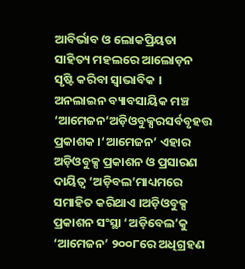ଆବିର୍ଭାବ ଓ ଲୋକପ୍ରିୟତା ସାହିତ୍ୟ ମହଲରେ ଆଲୋଡ଼ନ ସୃଷ୍ଟି କରିବା ସ୍ୱାଭାବିକ ।
ଅନଲାଇନ ବ୍ୟାବସାୟିକ ମଞ୍ଚ ‘ଆମେଜନ’ଅଡ଼ିଓବୁକ୍ସରସର୍ବବୃହତ୍ତ ପ୍ରକାଶକ ।‘ଆମେଜନ’ ଏହାର ଅଡ଼ିଓବୁକ୍ସ ପ୍ରକାଶନ ଓ ପ୍ରସାରଣ ଦାୟିତ୍ୱ ‘ଅଡ଼ିବଲ’ମାଧ୍ୟମରେ ସମାହିତ କରିଥାଏ ।ଅଡ଼ିଓବୁକ୍ସ ପ୍ରକାଶନ ସଂସ୍ଥା ‘ଅଡ଼ିବେଲ’କୁ ‘ଆମେଜନ’ ୨୦୦୮ରେ ଅଧିଗ୍ରହଣ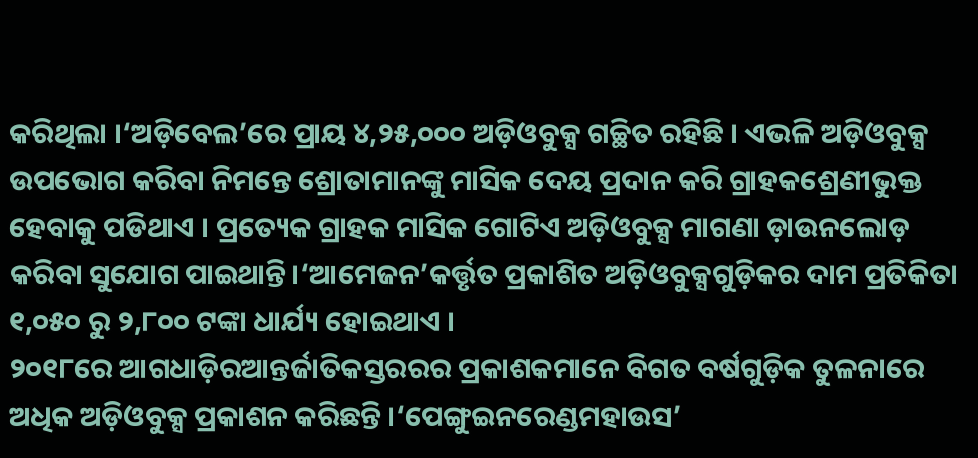କରିଥିଲା ।‘ଅଡ଼ିବେଲ’ରେ ପ୍ରାୟ ୪,୨୫,୦୦୦ ଅଡ଼ିଓବୁକ୍ସ ଗଚ୍ଛିତ ରହିଛି । ଏଭଳି ଅଡ଼ିଓବୁକ୍ସ ଉପଭୋଗ କରିବା ନିମନ୍ତେ ଶ୍ରୋତାମାନଙ୍କୁ ମାସିକ ଦେୟ ପ୍ରଦାନ କରି ଗ୍ରାହକଶ୍ରେଣୀଭୁକ୍ତ ହେବାକୁ ପଡିଥାଏ । ପ୍ରତ୍ୟେକ ଗ୍ରାହକ ମାସିକ ଗୋଟିଏ ଅଡ଼ିଓବୁକ୍ସ ମାଗଣା ଡ଼ାଉନଲୋଡ଼ କରିବା ସୁଯୋଗ ପାଇଥାନ୍ତି।‘ଆମେଜନ’କର୍ତ୍ତୃତ ପ୍ରକାଶିତ ଅଡ଼ିଓବୁକ୍ସଗୁଡ଼ିକର ଦାମ ପ୍ରତିକିତା ୧,୦୫୦ ରୁ ୨,୮୦୦ ଟଙ୍କା ଧାର୍ଯ୍ୟ ହୋଇଥାଏ ।
୨୦୧୮ରେ ଆଗଧାଡ଼ିରଆନ୍ତର୍ଜାତିକସ୍ତରରର ପ୍ରକାଶକମାନେ ବିଗତ ବର୍ଷଗୁଡ଼ିକ ତୁଳନାରେ ଅଧିକ ଅଡ଼ିଓବୁକ୍ସ ପ୍ରକାଶନ କରିଛନ୍ତି ।‘ପେଙ୍ଗୁଇନରେଣ୍ଡମହାଉସ’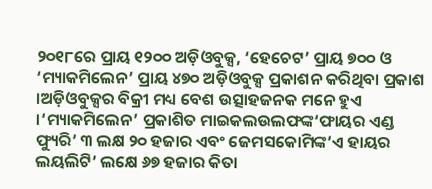୨୦୧୮ରେ ପ୍ରାୟ ୧୨୦୦ ଅଡ଼ିଓବୁକ୍ସ, ‘ହେଚେଟ’ ପ୍ରାୟ ୭୦୦ ଓ ‘ମ୍ୟାକମିଲେନ’ ପ୍ରାୟ ୪୭୦ ଅଡ଼ିଓବୁକ୍ସ ପ୍ରକାଶନ କରିଥିବା ପ୍ରକାଶ ।ଅଡ଼ିଓବୁକ୍ସର ବିକ୍ରୀ ମଧ୍ୟ ବେଶ ଉତ୍ସାହଜନକ ମନେ ହୁଏ ।‘ମ୍ୟାକମିଲେନ’ ପ୍ରକାଶିତ ମାଇକଲଉଲଫଙ୍କ‘ଫାୟର ଏଣ୍ଡ ଫ୍ୟୁରି’ ୩ ଲକ୍ଷ ୨୦ ହଜାର ଏବଂ ଜେମସକୋମିଙ୍କ‘ଏ ହାୟର ଲୟଲିଟି’ ଲକ୍ଷେ ୬୭ ହଜାର କିତା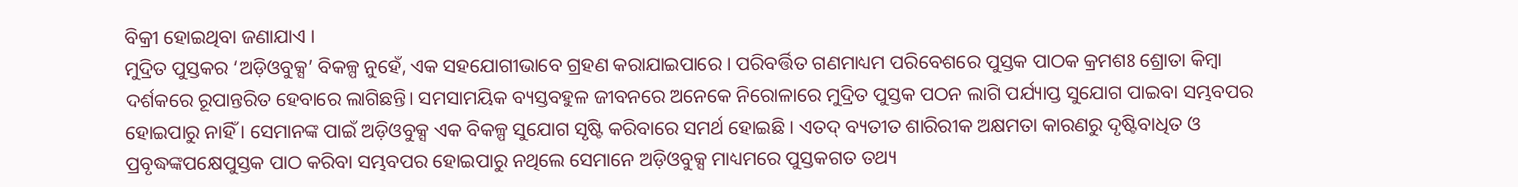ବିକ୍ରୀ ହୋଇଥିବା ଜଣାଯାଏ ।
ମୁଦ୍ରିତ ପୁସ୍ତକର ‘ଅଡ଼ିଓବୁକ୍ସ’ ବିକଳ୍ପ ନୁହେଁ, ଏକ ସହଯୋଗୀଭାବେ ଗ୍ରହଣ କରାଯାଇପାରେ । ପରିବର୍ତ୍ତିତ ଗଣମାଧ୍ୟମ ପରିବେଶରେ ପୁସ୍ତକ ପାଠକ କ୍ରମଶଃ ଶ୍ରୋତା କିମ୍ୱା ଦର୍ଶକରେ ରୂପାନ୍ତରିତ ହେବାରେ ଲାଗିଛନ୍ତି। ସମସାମୟିକ ବ୍ୟସ୍ତବହୁଳ ଜୀବନରେ ଅନେକେ ନିରୋଳାରେ ମୁଦ୍ରିତ ପୁସ୍ତକ ପଠନ ଲାଗି ପର୍ଯ୍ୟାପ୍ତ ସୁଯୋଗ ପାଇବା ସମ୍ଭବପର ହୋଇପାରୁ ନାହିଁ । ସେମାନଙ୍କ ପାଇଁ ଅଡ଼ିଓବୁକ୍ସ ଏକ ବିକଳ୍ପ ସୁଯୋଗ ସୃଷ୍ଟି କରିବାରେ ସମର୍ଥ ହୋଇଛି । ଏତଦ୍ ବ୍ୟତୀତ ଶାରିରୀକ ଅକ୍ଷମତା କାରଣରୁ ଦୃଷ୍ଟିବାଧିତ ଓ ପ୍ରବୃଦ୍ଧଙ୍କପକ୍ଷେପୁସ୍ତକ ପାଠ କରିବା ସମ୍ଭବପର ହୋଇପାରୁ ନଥିଲେ ସେମାନେ ଅଡ଼ିଓବୁକ୍ସ ମାଧ୍ୟମରେ ପୁସ୍ତକଗତ ତଥ୍ୟ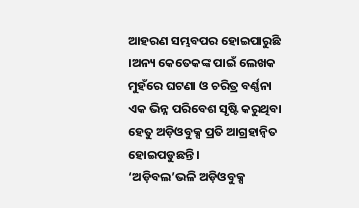ଆହରଣ ସମ୍ଭବପର ହୋଇପାରୁଛି ।ଅନ୍ୟ କେତେକଙ୍କ ପାଇଁ ଲେଖକ ମୁହଁରେ ଘଟଣା ଓ ଚରିତ୍ର ବର୍ଣ୍ଣନା ଏକ ଭିନ୍ନ ପରିବେଶ ସୃଷ୍ଟି କରୁଥିବା ହେତୁ ଅଡ଼ିଓବୁକ୍ସ ପ୍ରତି ଆଗ୍ରହାନ୍ୱିତ ହୋଇପଡୁଛନ୍ତି ।
‘ଅଡ଼ିବଲ’ଭଳି ଅଡ଼ିଓବୁକ୍ସ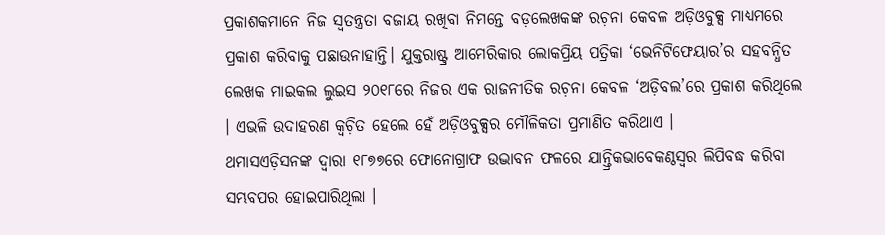ପ୍ରକାଶକମାନେ ନିଜ ସ୍ୱତନ୍ତ୍ରତା ବଜାୟ ରଖିବା ନିମନ୍ତେ ବଡ଼ଲେଖକଙ୍କ ରଚ଼ନା କେବଳ ଅଡ଼ିଓବୁକ୍ସ ମାଧ୍ୟମରେ ପ୍ରକାଶ କରିବାକୁ ପଛାଉନାହାନ୍ତି। ଯୁକ୍ତରାଷ୍ଟ୍ର ଆମେରିକାର ଲୋକପ୍ରିୟ ପତ୍ରିକା ‘ଭେନିଟିଫେୟାର’ର ସହବନ୍ଧିତ ଲେଖକ ମାଇକଲ ଲୁଇସ ୨୦୧୮ରେ ନିଜର ଏକ ରାଜନୀତିକ ରଚ଼ନା କେବଳ ‘ଅଡ଼ିବଲ’ରେ ପ୍ରକାଶ କରିଥିଲେ । ଏଭଳି ଉଦାହରଣ କ୍ୱଚ଼ିତ ହେଲେ ହେଁ ଅଡ଼ିଓବୁକ୍ସର ମୌଳିକତା ପ୍ରମାଣିତ କରିଥାଏ ।
ଥମାସଏଡ଼ିସନଙ୍କ ଦ୍ୱାରା ୧୮୭୭ରେ ଫୋନୋଗ୍ରାଫ ଉଦ୍ଭାବନ ଫଳରେ ଯାନ୍ତ୍ରିକଭାବେକଣ୍ଠସ୍ୱର ଲିପିବଦ୍ଧ କରିବା ସମ୍ଭବପର ହୋଇପାରିଥିଲା ।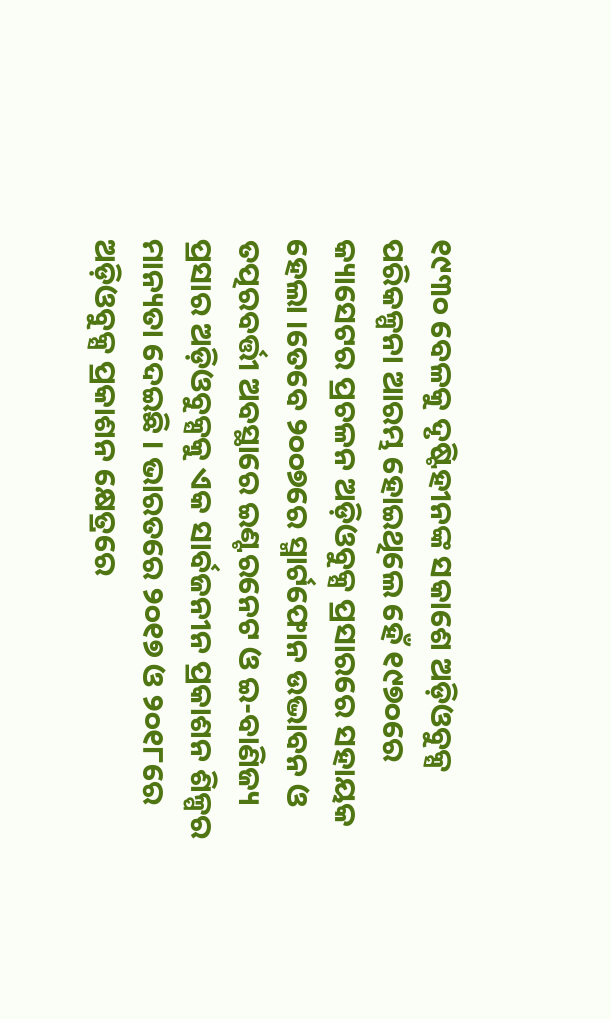୧୯୩୦ ବେଳକୁ ଦୃଷ୍ଟିହୀନଙ୍କ ସକାଶେ ଅଡ଼ିଓବୁକ୍ସ ପରିକଳ୍ପନା ଆରମ୍ଭ ହୋଇଥିଲେ ହେଁ ୧୯୭୦ରେ କ୍ୟାସେଟର ପ୍ରଚଳନ ଅଡ଼ିଓବୁକ୍ସ ପ୍ରସାରରେ ସହାୟକ ହେଲା ।ତେବେ ୨୦୦୭ରେ ସ୍ମାର୍ଟଫୋନ ଉଦ୍ଭାବନ ଓ ତତ୍ପରବର୍ତ୍ତୀ ଅବସ୍ଥାରେ ଇଣ୍ଟରନେଟ ଓ ଇ-ବାଣିଜ୍ୟ ପ୍ରସାର ଅଡ଼ିଓବୁକ୍ସକୁ ଏକ ସାର୍ବଜନୀନ ପ୍ରକାଶନ ଶିଳ୍ପର ମାନ୍ୟତା ଦେଇଛି । ଭାରତରେ ୨୦୧୭ ଓ ୨୦୧୮ରେ ଅଡ଼ିଓବୁକ୍ସ ପ୍ରକାଶନ କ୍ଷେତ୍ରରେ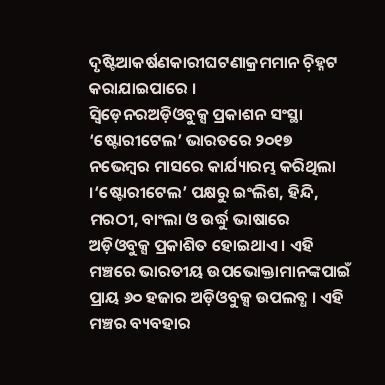ଦୃଷ୍ଟିଆକର୍ଷଣକାରୀଘଟଣାକ୍ରମମାନ ଚ଼ିହ୍ନଟ କରାଯାଇପାରେ ।
ସ୍ୱିଡ଼େନରଅଡ଼ିଓବୁକ୍ସ ପ୍ରକାଶନ ସଂସ୍ଥା ‘ଷ୍ଟୋରୀଟେଲ’ ଭାରତରେ ୨୦୧୭ ନଭେମ୍ୱର ମାସରେ କାର୍ଯ୍ୟାରମ୍ଭ କରିଥିଲା ।‘ଷ୍ଟୋରୀଟେଲ’ ପକ୍ଷରୁ ଇଂଲିଶ, ହିନ୍ଦି, ମରଠୀ, ବାଂଲା ଓ ଉର୍ଦ୍ଧୁ ଭାଷାରେ ଅଡ଼ିଓବୁକ୍ସ ପ୍ରକାଶିତ ହୋଇଥାଏ । ଏହି ମଞ୍ଚରେ ଭାରତୀୟ ଉପଭୋକ୍ତାମାନଙ୍କପାଇଁ ପ୍ରାୟ ୬୦ ହଜାର ଅଡ଼ିଓବୁକ୍ସ ଉପଲବ୍ଧ । ଏହି ମଞ୍ଚର ବ୍ୟବହାର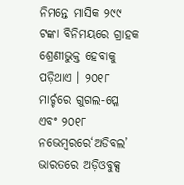ନିମନ୍ତେ ମାସିକ ୨୯୯ ଟଙ୍କା ବିନିମୟରେ ଗ୍ରାହକ ଶ୍ରେଣୀଭୁକ୍ତ ହେବାକୁ ପଡ଼ିଥାଏ । ୨୦୧୮ ମାର୍ଚ୍ଚରେ ଗୁଗଲ-ପ୍ଳେ ଏବଂ ୨୦୧୮ ନଭେମ୍ୱରରେ‘ଅଡିବଲ’ ଭାରତରେ ଅଡ଼ିଓବୁକ୍ସ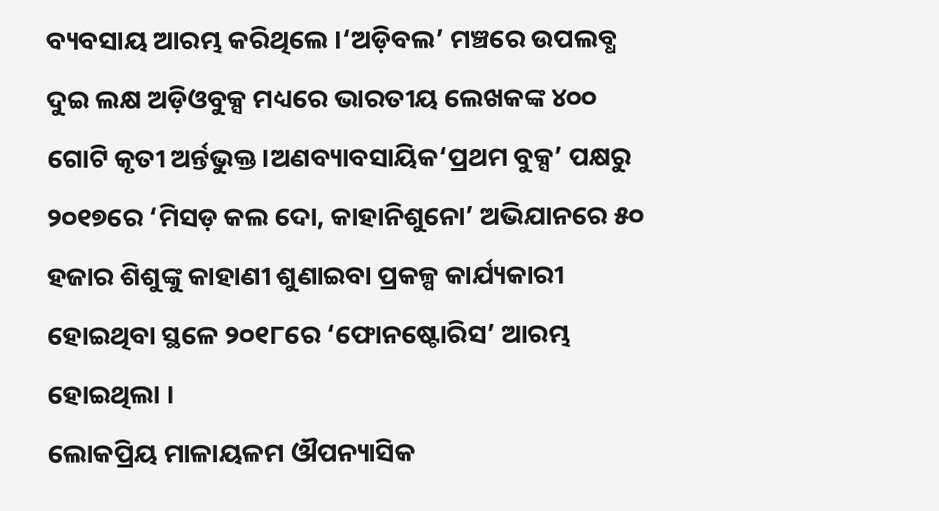ବ୍ୟବସାୟ ଆରମ୍ଭ କରିଥିଲେ ।‘ଅଡ଼ିବଲ’ ମଞ୍ଚରେ ଉପଲବ୍ଧ ଦୁଇ ଲକ୍ଷ ଅଡ଼ିଓବୁକ୍ସ ମଧ୍ୟରେ ଭାରତୀୟ ଲେଖକଙ୍କ ୪୦୦ ଗୋଟି କୃତୀ ଅର୍ନ୍ତଭୁକ୍ତ।ଅଣବ୍ୟାବସାୟିକ‘ପ୍ରଥମ ବୁକ୍ସ’ ପକ୍ଷରୁ ୨୦୧୭ରେ ‘ମିସଡ଼ କଲ ଦୋ, କାହାନିଶୁନୋ’ ଅଭିଯାନରେ ୫୦ ହଜାର ଶିଶୁଙ୍କୁ କାହାଣୀ ଶୁଣାଇବା ପ୍ରକଳ୍ପ କାର୍ଯ୍ୟକାରୀ ହୋଇଥିବା ସ୍ଥଳେ ୨୦୧୮ରେ ‘ଫୋନଷ୍ଟୋରିସ’ ଆରମ୍ଭ ହୋଇଥିଲା ।
ଲୋକପ୍ରିୟ ମାଳାୟଳମ ଔପନ୍ୟାସିକ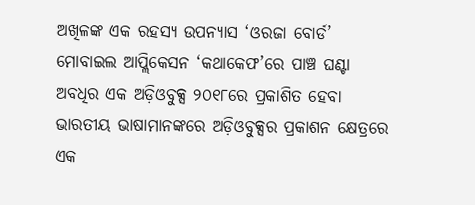ଅଖିଳଙ୍କ ଏକ ରହସ୍ୟ ଉପନ୍ୟାସ ‘ଓରଜା ବୋର୍ଡ’ ମୋବାଇଲ ଆପ୍ଲିକେସନ ‘କଥାକେଫ’ରେ ପାଞ୍ଚ ଘଣ୍ଟା ଅବଧିର ଏକ ଅଡ଼ିଓବୁକ୍ସ ୨୦୧୮ରେ ପ୍ରକାଶିତ ହେବା ଭାରତୀୟ ଭାଷାମାନଙ୍କରେ ଅଡ଼ିଓବୁକ୍ସର ପ୍ରକାଶନ କ୍ଷେତ୍ରରେ ଏକ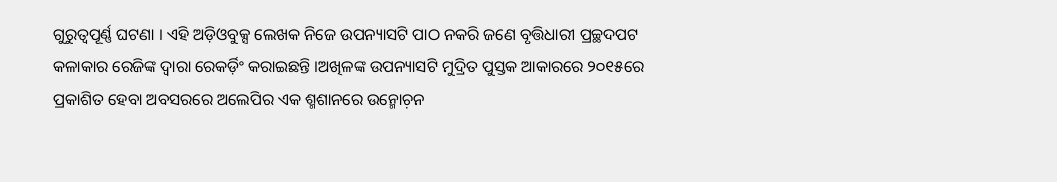ଗୁରୁତ୍ୱପୂର୍ଣ୍ଣ ଘଟଣା । ଏହି ଅଡ଼ିଓବୁକ୍ସ ଲେଖକ ନିଜେ ଉପନ୍ୟାସଟି ପାଠ ନକରି ଜଣେ ବୃତ୍ତିଧାରୀ ପ୍ରଚ୍ଛଦପଟ କଳାକାର ରେଜିଙ୍କ ଦ୍ୱାରା ରେକର୍ଡ଼ିଂ କରାଇଛନ୍ତି ।ଅଖିଳଙ୍କ ଉପନ୍ୟାସଟି ମୁଦ୍ରିତ ପୁସ୍ତକ ଆକାରରେ ୨୦୧୫ରେ ପ୍ରକାଶିତ ହେବା ଅବସରରେ ଅଲେପିର ଏକ ଶ୍ମଶାନରେ ଉନ୍ମୋଚ଼ନ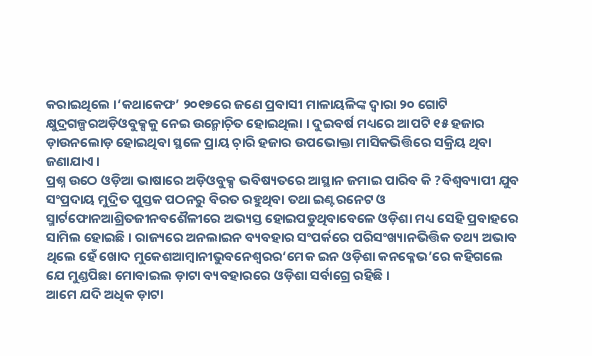କରାଇଥିଲେ ।‘କଥାକେଫ’ ୨୦୧୭ରେ ଜଣେ ପ୍ରବାସୀ ମାଳାୟଳିଙ୍କ ଦ୍ୱାରା ୨୦ ଗୋଟି କ୍ଷୁଦ୍ରଗଳ୍ପରଅଡ଼ିଓବୁକ୍ସକୁ ନେଇ ଉନ୍ମୋଚ଼ିତ ହୋଇଥିଲା । ଦୁଇବର୍ଷ ମଧ୍ୟରେ ଆପଟି ୧୫ ହଜାର ଡ଼ାଉନଲୋଡ଼ ହୋଇଥିବା ସ୍ଥଳେ ପ୍ରାୟ ଚ଼ାରି ହଜାର ଉପଭୋକ୍ତା ମାସିକଭିତ୍ତିରେ ସକ୍ରିୟ ଥିବା ଜଣାଯାଏ ।
ପ୍ରଶ୍ନ ଉଠେ ଓଡ଼ିଆ ଭାଷାରେ ଅଡ଼ିଓବୁକ୍ସ ଭବିଷ୍ୟତରେ ଆସ୍ଥାନ ଜମାଇ ପାରିବ କି ?ବିଶ୍ୱବ୍ୟାପୀ ଯୁବ ସଂପ୍ରଦାୟ ମୁଦ୍ରିତ ପୁସ୍ତକ ପଠନରୁ ବିରତ ରହୁଥିବା ତଥା ଇଣ୍ଟରନେଟ ଓ ସ୍ମାର୍ଟଫୋନଆଶ୍ରିତଜୀନବଶୈଳୀରେ ଅଭ୍ୟସ୍ତ ହୋଇପଡୁଥିବାବେଳେ ଓଡ଼ିଶା ମଧ୍ୟ ସେହି ପ୍ରବାହରେ ସାମିଲ ହୋଇଛି । ରାଜ୍ୟରେ ଅନଲାଇନ ବ୍ୟବହାର ସଂପର୍କରେ ପରିସଂଖ୍ୟାନଭିତ୍ତିକ ତଥ୍ୟ ଅଭାବ ଥିଲେ ହେଁ ଖୋଦ ମୁକେଶଆମ୍ୱାନୀଭୁବନେଶ୍ୱରର‘ମେକ ଇନ ଓଡ଼ିଶା କନକ୍ଳେଭ’ରେ କହିଗଲେ ଯେ ମୁଣ୍ଡପିଛା ମୋବାଇଲ ଡ଼ାଟା ବ୍ୟବହାରରେ ଓଡ଼ିଶା ସର୍ବାଗ୍ରେ ରହିଛି ।
ଆମେ ଯଦି ଅଧିକ ଡ଼ାଟା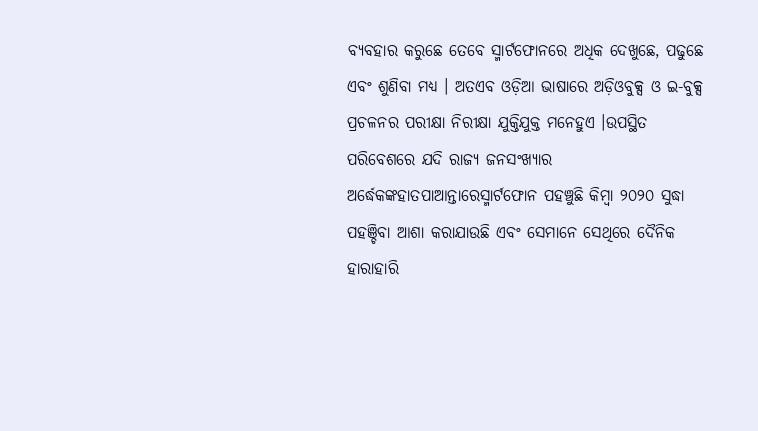ବ୍ୟବହାର କରୁଛେ ତେବେ ସ୍ମାର୍ଟଫୋନରେ ଅଧିକ ଦେଖୁଛେ, ପଢୁଛେ ଏବଂ ଶୁଣିବା ମଧ୍ୟ । ଅତଏବ ଓଡ଼ିଆ ଭାଷାରେ ଅଡ଼ିଓବୁକ୍ସ ଓ ଇ-ବୁକ୍ସ ପ୍ରଚଳନର ପରୀକ୍ଷା ନିରୀକ୍ଷା ଯୁକ୍ତିଯୁକ୍ତ ମନେହୁଏ ।ଉପସ୍ଥିତ ପରିବେଶରେ ଯଦି ରାଜ୍ୟ ଜନସଂଖ୍ୟାର ଅର୍ଦ୍ଧେକଙ୍କହାତପାଆନ୍ତାରେସ୍ମାର୍ଟଫୋନ ପହଞ୍ଚୁଛି କିମ୍ୱା ୨୦୨୦ ସୁଦ୍ଧା ପହଞ୍ଚିବା ଆଶା କରାଯାଉଛି ଏବଂ ସେମାନେ ସେଥିରେ ଦୈନିକ ହାରାହାରି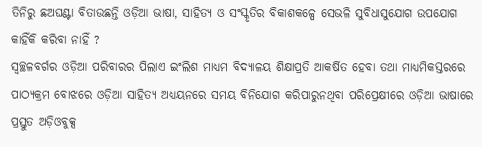ତିନିରୁ ଛଅଘଣ୍ଟା ବିତାଉଛନ୍ତି ଓଡ଼ିଆ ଭାଷା, ସାହିତ୍ୟ ଓ ସଂସ୍କୃତିର ବିକାଶକଳ୍ପେ ସେଭଳି ସୁବିଧାସୁଯୋଗ ଉପଯୋଗ କାହିଁକି କରିବା ନାହିଁ ?
ସ୍ୱଚ୍ଛଳବର୍ଗର ଓଡ଼ିଆ ପରିବାରର ପିଲାଏ ଇଂଲିଶ ମାଧ୍ୟମ ବିଦ୍ୟାଳୟ ଶିକ୍ଷାପ୍ରତି ଆକର୍ଷିତ ହେବା ତଥା ମାଧ୍ୟମିକସ୍ତରରେ ପାଠ୍ୟକ୍ରମ ବୋଝରେ ଓଡ଼ିଆ ସାହିତ୍ୟ ଅଧ୍ୟୟନରେ ସମୟ ବିନିଯୋଗ କରିପାରୁନଥିବା ପରିପ୍ରେକ୍ଷୀରେ ଓଡ଼ିଆ ଭାଷାରେ ପ୍ରସ୍ତୁତ ଅଡ଼ିଓବୁକ୍ସ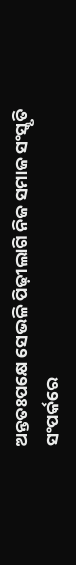ଅନ୍ତତଃପକ୍ଷେ ସେଭଳି ପିଢ଼ୀଲାଗି ନିଜ ସମାଜ ସଂସ୍କୃତି ସଂପର୍କରେ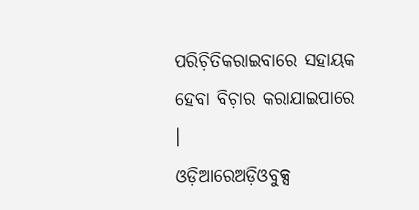ପରିଚ଼ିତିକରାଇବାରେ ସହାୟକ ହେବା ବିଚ଼ାର କରାଯାଇପାରେ ।
ଓଡ଼ିଆରେଅଡ଼ିଓବୁକ୍ସ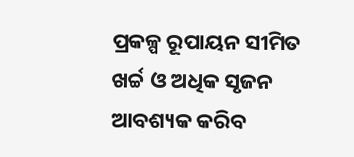ପ୍ରକଳ୍ପ ରୂପାୟନ ସୀମିତ ଖର୍ଚ୍ଚ ଓ ଅଧିକ ସୃଜନ ଆବଶ୍ୟକ କରିବ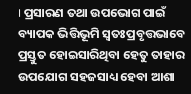। ପ୍ରସାରଣ ତଥା ଉପଭୋଗ ପାଇଁ ବ୍ୟାପକ ଭିତ୍ତିଭୂମି ସ୍ୱତଃପ୍ରବୃତ୍ତଭାବେ ପ୍ରସ୍ତୁତ ହୋଇସାରିଥିବା ହେତୁ ତାହାର ଉପଯୋଗ ସହଜସାଧ୍ୟ ହେବା ଆଶା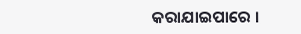କରାଯାଇପାରେ ।